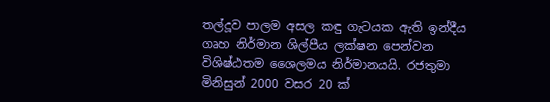තල්දූව පාලම අසල කඳු ගැටයක ඇති ඉන්දීය ගෘහ නිර්මාන ශිල්පීය ලක්ෂන පෙන්වන විශිෂ්ඨතම ශෛලමය නිර්මානයයි. රජතුමා මිනිසුන් 2000 වසර 20 ක්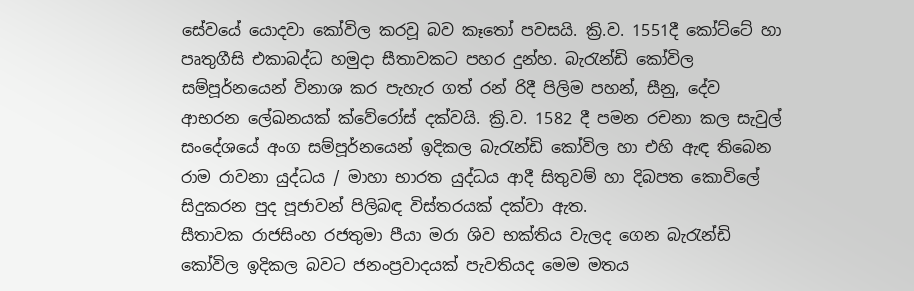සේවයේ යොදවා කෝවිල කරවූ බව කෑ‍තෝ පවසයි. ක්‍රි.ව. 1551දී කෝට්ටේ හා පෘතුගීසි එකාබද්ධ හමුදා සීතාවකට පහර දුන්හ. බැ‍රැන්ඩි කෝවිල සම්පූර්නයෙන් විනාශ කර පැහැර ගත් රන් රිදී පිලිම පහන්, සීනු, දේව ආභරන ලේඛනයක් ක්වේරෝස් දක්වයි. ක්‍රි.ව. 1582 දී පමන රචනා කල සැවුල් සංදේශයේ අංග සම්පූර්නයෙන් ඉදිකල බැ‍රැන්ඩි කෝවිල හා එහි ඇඳ තිබෙන රාම රාවනා යුද්ධය / මාහා භාරත යුද්ධය ආදී සිතුවම් හා දිබපත කොවිලේ සිදුකරන පුද පූජාවන් පිලිබඳ විස්තරයක් දක්වා ඇත.
සීතාවක රාජසිංහ රජතුමා පීයා මරා ශිව භක්තිය වැලද ගෙන බැ‍රැන්ඩි කෝවිල ඉදිකල බවට ජනංප්‍රවාදයක් පැවතියද මෙම මතය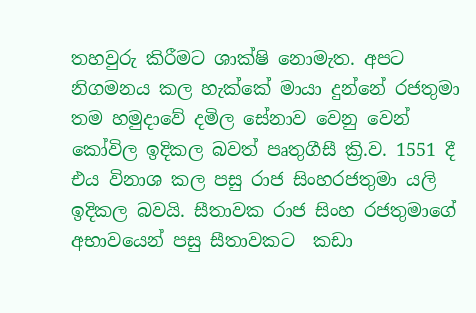තහවුරු කිරීමට ශාක්ෂි නොමැත. අපට නිගමනය කල හැක්කේ මායා දුන්නේ රජතුමා තම හමුදාවේ දමිල සේනාව වෙනු වෙන් කෝවිල ඉදිකල බවත් පෘතුගීසී ක්‍රි.ව. 1551 දී එය විනාශ කල පසු රාජ සිංහරජතුමා යලි ඉදිකල බවයි. සීතාවක රාජ සිංහ රජතුමාගේ අභාවයෙන් පසු සීතාවකට  කඩා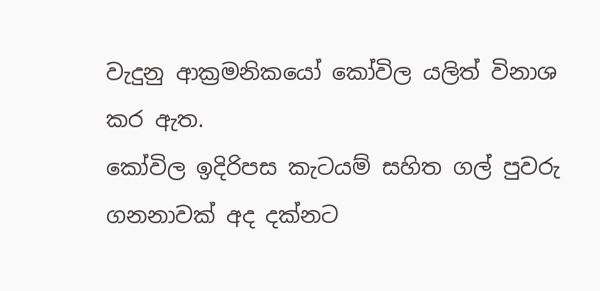වැදුනු ආක්‍රමනිකයෝ කෝවිල යලිත් විනාශ කර ඇත.
කෝවිල ඉදිරිපස කැටයම් සහිත ගල් පුවරු ගනනාවක් අද දක්නට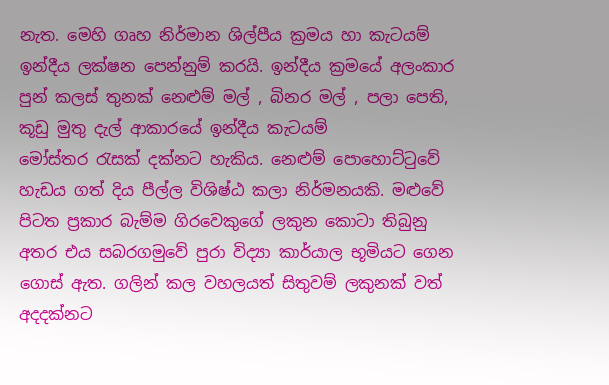නැත. මෙහි ගෘහ නිර්මාන ශිල්පීය ක්‍රමය හා කැටයම් ඉන්දීය ලක්ෂන පෙන්නුම් කරයි. ඉන්දීය ක්‍රමයේ අලංකාර පුන් කලස් තුනක් නෙළුම් මල් , බිනර මල් , පලා පෙති, කූඩු මුතු දැල් ආකාරයේ ඉන්දීය කැටයම් මෝස්තර ‍රැසක් දක්නට හැකිය. නෙළුම් පොහොට්‍ටුවේ හැඩය ගත් දිය පීල්ල විශිෂ්ඨ කලා නිර්මනයකි. මළුවේ පිටත ප්‍රකාර බැම්ම ගිරවෙකුගේ ලකුන කොටා තිබුනු අතර එය සබරගමුවේ පුරා විද්‍යා කාර්යාල භූමියට ගෙන ගොස් ඇත. ගලින් කල වහලයත් සිතුවම් ලකුනක් වත් අදදක්නට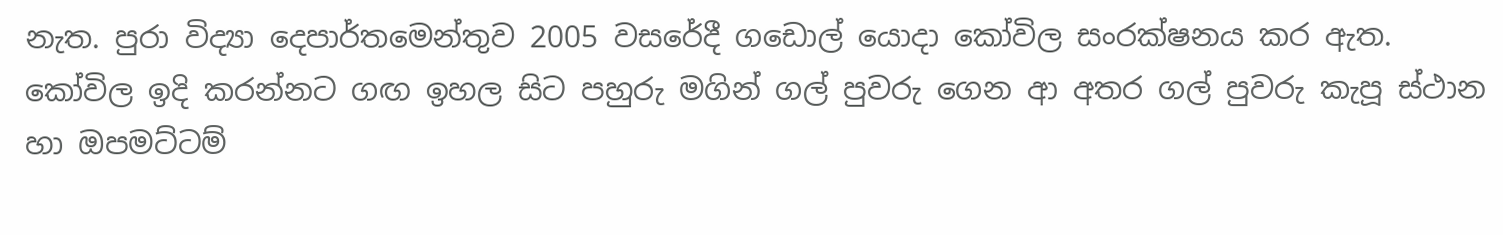නැත. පුරා විද්‍යා දෙපාර්තමෙන්තුව 2005 වසරේදී ගඩොල් යොදා කෝවිල සංරක්ෂනය කර ඇත. කෝවිල ඉදි කරන්නට ගඟ ඉහල සිට පහුරු මගින් ගල් පුවරු ගෙන ආ අතර ගල් පුවරු කැපූ ස්ථාන හා ඔපමට්ටම්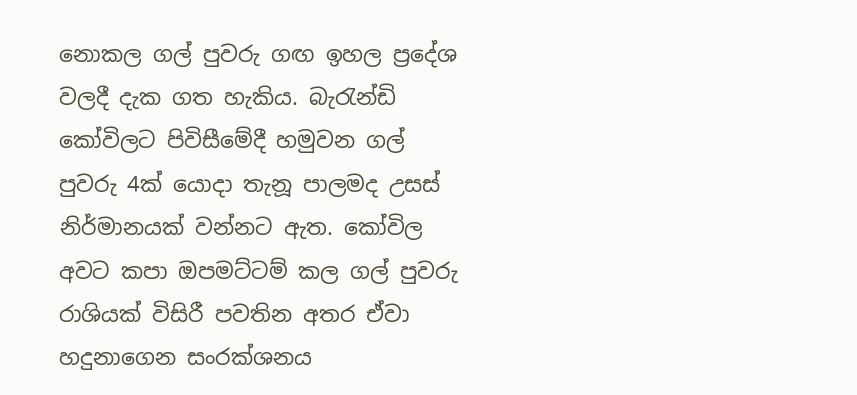නොකල ගල් පුවරු ගඟ ඉහල ප්‍රදේශ වලදී දැක ගත හැකිය. බැ‍රැන්ඩි කෝවිලට පිවිසීමේදී හමුවන ගල් පුවරු 4ක් යොදා තැනූ පාලමද උසස් නිර්මානයක් වන්නට ඇත. කෝවිල අවට කපා ඔපමට්ටම් කල ගල් පුවරු රාශියක් විසිරී පවතින අතර ඒවා හදුනාගෙන සංරක්ශනය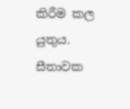කිරීම කල යුතුය. සීතාවක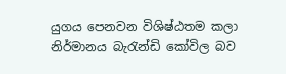යුගය පෙනවන විශිෂ්ඨතම කලා නිර්මානය බැ‍රැන්ඩි කෝවිල බව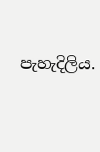පැහැදිලිය.